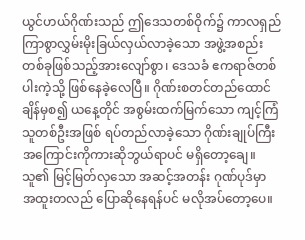ယွင်ဟယ်ဂိုဏ်းသည် ဤဒေသတစ်ဝိုက်၌ ကာလရှည်ကြာစွာလွှမ်းမိုးခြယ်လှယ်လာခဲ့သော အဖွဲ့အစည်းတစ်ခုဖြစ်သည့်အားလျော်စွာ၊ ဒေသခံ ဧကရာဇ်တစ်ပါးကဲ့သို့ ဖြစ်နေခဲ့လေပြီ။ ဂိုဏ်းစတင်တည်ထောင်ချိန်မှစ၍ ယနေ့တိုင် အစွမ်းထက်မြက်သော ကျင့်ကြံသူတစ်ဦးအဖြစ် ရပ်တည်လာခဲ့သော ဂိုဏ်းချုပ်ကြီးအကြောင်းကိုကားဆိုဘွယ်ရာပင် မရှိတော့ချေ။
သူ၏ မြင့်မြတ်လှသော အဆင့်အတန်း ဂုဏ်ပုဒ်မှာ အထူးတလည် ပြောဆိုနေရန်ပင် မလိုအပ်တော့ပေ။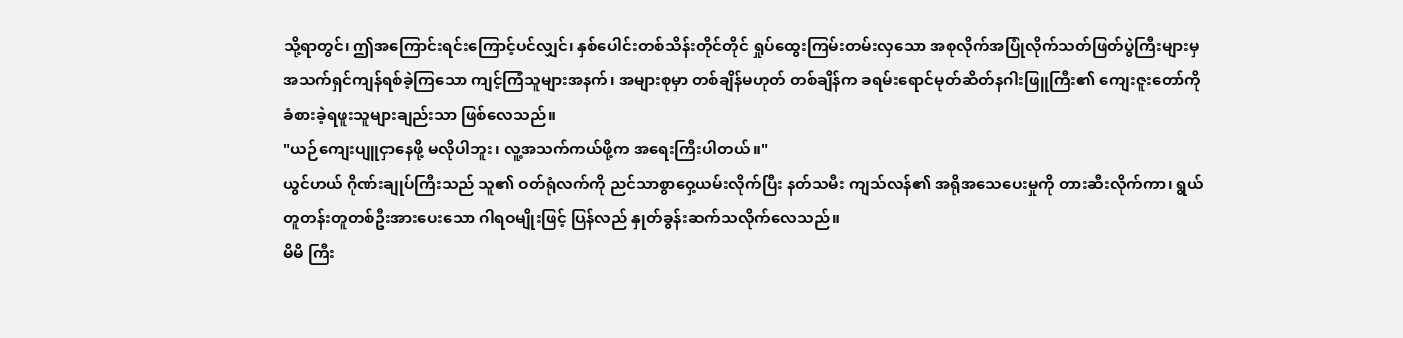သို့ရာတွင်၊ ဤအကြောင်းရင်းကြောင့်ပင်လျှင်၊ နှစ်ပေါင်းတစ်သိန်းတိုင်တိုင် ရှုပ်ထွေးကြမ်းတမ်းလှသော အစုလိုက်အပြုံလိုက်သတ်ဖြတ်ပွဲကြီးများမှ အသက်ရှင်ကျန်ရစ်ခဲ့ကြသော ကျင့်ကြံသူများအနက်၊ အများစုမှာ တစ်ချိန်မဟုတ် တစ်ချိန်က ခရမ်းရောင်မုတ်ဆိတ်နဂါးဖြူကြီး၏ ကျေးဇူးတော်ကို ခံစားခဲ့ရဖူးသူများချည်းသာ ဖြစ်လေသည်။
"ယဉ်ကျေးပျူငှာနေဖို့ မလိုပါဘူး၊ လူ့အသက်ကယ်ဖို့က အရေးကြီးပါတယ်။"
ယွင်ဟယ် ဂိုဏ်းချုပ်ကြီးသည် သူ၏ ဝတ်ရုံလက်ကို ညင်သာစွာဝှေ့ယမ်းလိုက်ပြီး နတ်သမီး ကျသ်လန်၏ အရိုအသေပေးမှုကို တားဆီးလိုက်ကာ၊ ရွယ်တူတန်းတူတစ်ဦးအားပေးသော ဂါရဝမျိုးဖြင့် ပြန်လည် နှုတ်ခွန်းဆက်သလိုက်လေသည်။
မိမိ ကြီး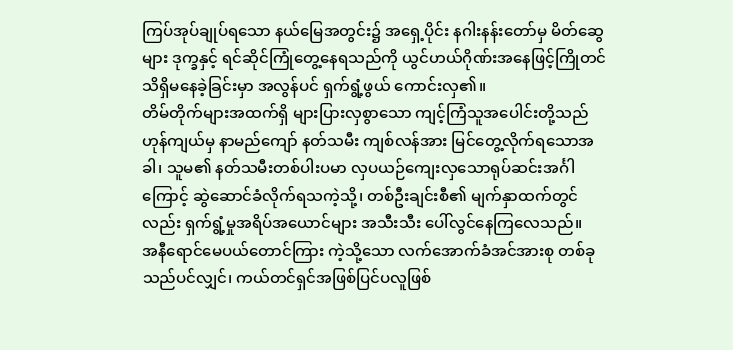ကြပ်အုပ်ချုပ်ရသော နယ်မြေအတွင်း၌ အရှေ့ပိုင်း နဂါးနန်းတော်မှ မိတ်ဆွေများ ဒုက္ခနှင့် ရင်ဆိုင်ကြုံတွေ့နေရသည်ကို ယွင်ဟယ်ဂိုဏ်းအနေဖြင့်ကြိုတင် သိရှိမနေခဲ့ခြင်းမှာ အလွန်ပင် ရှက်ရွံ့ဖွယ် ကောင်းလှ၏။
တိမ်တိုက်များအထက်ရှိ များပြားလှစွာသော ကျင့်ကြံသူအပေါင်းတို့သည် ဟုန်ကျယ်မှ နာမည်ကျော် နတ်သမီး ကျစ်လန်အား မြင်တွေ့လိုက်ရသောအခါ၊ သူမ၏ နတ်သမီးတစ်ပါးပမာ လှပယဉ်ကျေးလှသောရုပ်ဆင်းအင်္ဂါကြောင့် ဆွဲဆောင်ခံလိုက်ရသကဲ့သို့၊ တစ်ဦးချင်းစီ၏ မျက်နှာထက်တွင်လည်း ရှက်ရွံ့မှုအရိပ်အယောင်များ အသီးသီး ပေါ်လွင်နေကြလေသည်။
အနီရောင်မေပယ်တောင်ကြား ကဲ့သို့သော လက်အောက်ခံအင်အားစု တစ်ခုသည်ပင်လျှင်၊ ကယ်တင်ရှင်အဖြစ်ပြင်ပလူဖြစ်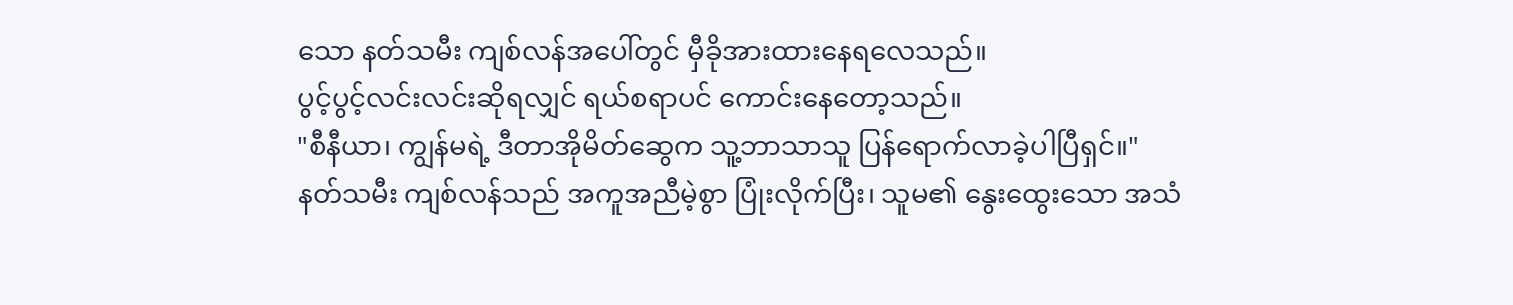သော နတ်သမီး ကျစ်လန်အပေါ်တွင် မှီခိုအားထားနေရလေသည်။
ပွင့်ပွင့်လင်းလင်းဆိုရလျှင် ရယ်စရာပင် ကောင်းနေတော့သည်။
"စီနီယာ၊ ကျွန်မရဲ့ ဒီတာအိုမိတ်ဆွေက သူ့ဘာသာသူ ပြန်ရောက်လာခဲ့ပါပြီရှင်။"
နတ်သမီး ကျစ်လန်သည် အကူအညီမဲ့စွာ ပြုံးလိုက်ပြီး၊ သူမ၏ နွေးထွေးသော အသံ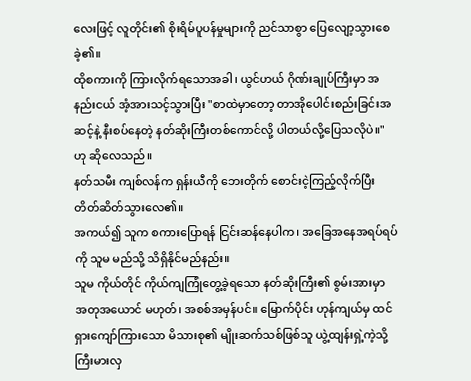လေးဖြင့် လူတိုင်း၏ စိုးရိမ်ပူပန်မှုများကို ညင်သာစွာ ပြေလျော့သွားစေခဲ့၏။
ထိုစကားကို ကြားလိုက်ရသောအခါ၊ ယွင်ဟယ် ဂိုဏ်းချုပ်ကြီးမှာ အနည်းငယ် အံ့အားသင့်သွားပြီး "စာထဲမှာတော့ တာအိုပေါင်းစည်းခြင်းအဆင့်နဲ့ နီးစပ်နေတဲ့ နတ်ဆိုးကြီးတစ်ကောင်လို့ ပါတယ်လို့ပြေသလိုပဲ။" ဟု ဆိုလေသည်။
နတ်သမီး ကျစ်လန်က ရှန်းယီကို ဘေးတိုက် စောင်းငဲ့ကြည့်လိုက်ပြီး တိတ်ဆိတ်သွားလေ၏။
အကယ်၍ သူက စကားပြောရန် ငြင်းဆန်နေပါက၊ အခြေအနေအရပ်ရပ်ကို သူမ မည်သို့ သိရှိနိုင်မည်နည်း။
သူမ ကိုယ်တိုင် ကိုယ်ကျကြုံတွေ့ခဲ့ရသော နတ်ဆိုးကြီး၏ စွမ်းအားမှာ အတုအယောင် မဟုတ်၊ အစစ်အမှန်ပင်။ မြောက်ပိုင်း ဟုန်ကျယ်မှ ထင်ရှားကျော်ကြားသော မိသားစု၏ မျိုးဆက်သစ်ဖြစ်သူ ယွဲ့ထျန်းရှဲ့ကဲ့သို့ ကြီးမားလှ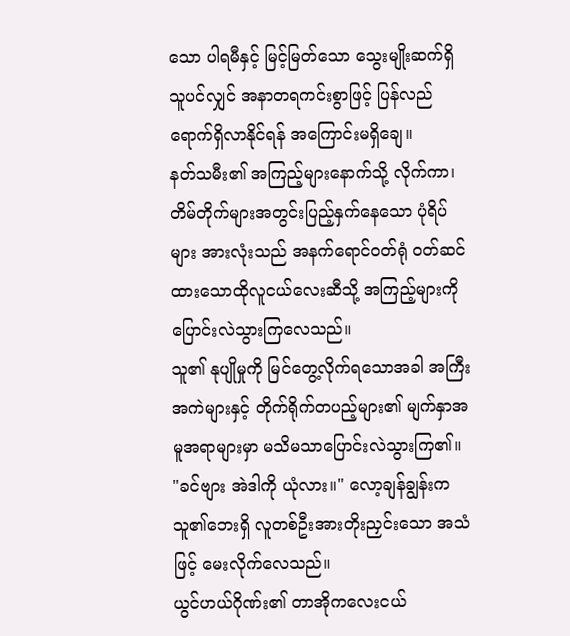သော ပါရမီနှင့် မြင့်မြတ်သော သွေးမျိုးဆက်ရှိသူပင်လျှင် အနာတရကင်းစွာဖြင့် ပြန်လည်ရောက်ရှိလာနိုင်ရန် အကြောင်းမရှိချေ။
နတ်သမီး၏ အကြည့်များနောက်သို့ လိုက်ကာ၊ တိမ်တိုက်များအတွင်းပြည့်နှက်နေသော ပုံရိပ်များ အားလုံးသည် အနက်ရောင်ဝတ်ရုံ ဝတ်ဆင်ထားသောထိုလူငယ်လေးဆီသို့ အကြည့်များကို ပြောင်းလဲသွားကြလေသည်။
သူ၏ နုပျိုမှုကို မြင်တွေ့လိုက်ရသောအခါ အကြီးအကဲများနှင့် တိုက်ရိုက်တပည့်များ၏ မျက်နှာအမူအရာများမှာ မသိမသာပြောင်းလဲသွားကြ၏။
"ခင်ဗျား အဲဒါကို ယုံလား။" လော့ချန်ချွန်းက သူ၏ဘေးရှိ လူတစ်ဦးအားတိုးညှင်းသော အသံဖြင့် မေးလိုက်လေသည်။
ယွင်ဟယ်ဂိုဏ်း၏ တာအိုကလေးငယ်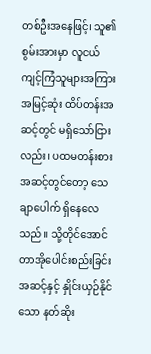တစ်ဦးအနေဖြင့်၊ သူ၏ စွမ်းအားမှာ လူငယ်ကျင့်ကြံသူများအကြားအမြင့်ဆုံး ထိပ်တန်းအဆင့်တွင် မရှိသော်ငြားလည်း၊ ပထမတန်းစားအဆင့်တွင်တော့ သေချာပေါက် ရှိနေလေသည်။ သို့တိုင်အောင် တာအိုပေါင်းစည်းခြင်းအဆင့်နှင့် နှိုင်းယှဉ်နိုင်သော နတ်ဆိုး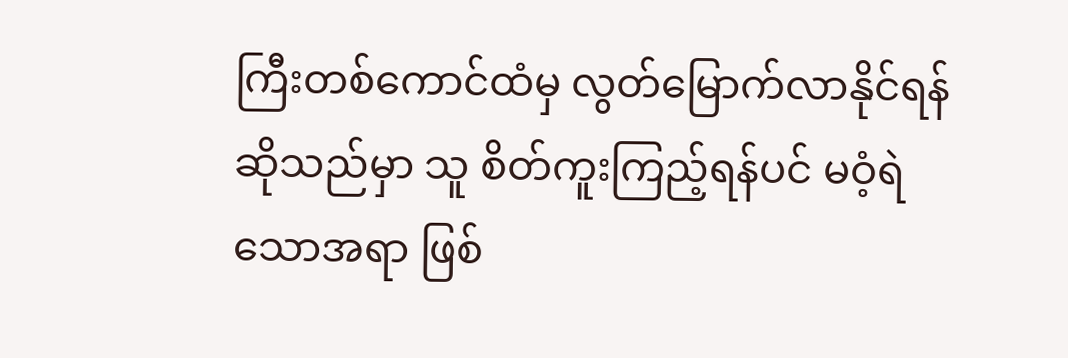ကြီးတစ်ကောင်ထံမှ လွတ်မြောက်လာနိုင်ရန်ဆိုသည်မှာ သူ စိတ်ကူးကြည့်ရန်ပင် မဝံ့ရဲသောအရာ ဖြစ်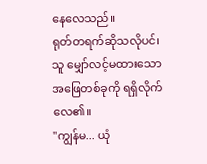နေလေသည်။
ရုတ်တရက်ဆိုသလိုပင်၊ သူ မျှော်လင့်မထားသော အဖြေတစ်ခုကို ရရှိလိုက်လေ၏။
"ကျွန်မ... ယုံ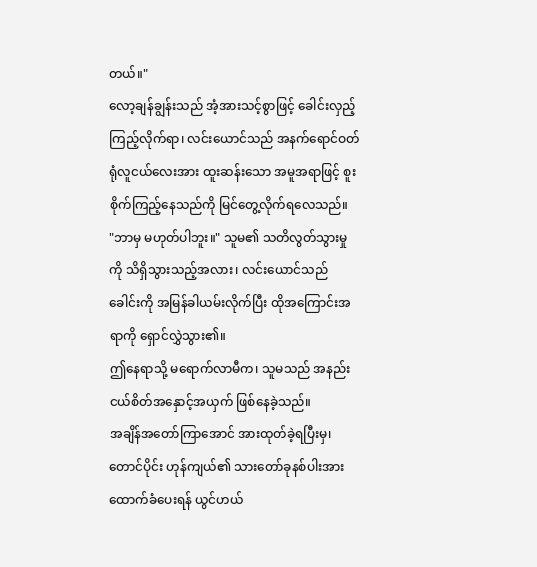တယ်။"
လော့ချန်ချွန်းသည် အံ့အားသင့်စွာဖြင့် ခေါင်းလှည့်ကြည့်လိုက်ရာ၊ လင်းယောင်သည် အနက်ရောင်ဝတ်ရုံလူငယ်လေးအား ထူးဆန်းသော အမူအရာဖြင့် စူးစိုက်ကြည့်နေသည်ကို မြင်တွေ့လိုက်ရလေသည်။
"ဘာမှ မဟုတ်ပါဘူး။" သူမ၏ သတိလွတ်သွားမှုကို သိရှိသွားသည့်အလား၊ လင်းယောင်သည် ခေါင်းကို အမြန်ခါယမ်းလိုက်ပြီး ထိုအကြောင်းအရာကို ရှောင်လွှဲသွား၏။
ဤနေရာသို့ မရောက်လာမီက၊ သူမသည် အနည်းငယ်စိတ်အနှောင့်အယှက် ဖြစ်နေခဲ့သည်။
အချိန်အတော်ကြာအောင် အားထုတ်ခဲ့ရပြီးမှ၊ တောင်ပိုင်း ဟုန်ကျယ်၏ သားတော်ခုနစ်ပါးအား ထောက်ခံပေးရန် ယွင်ဟယ်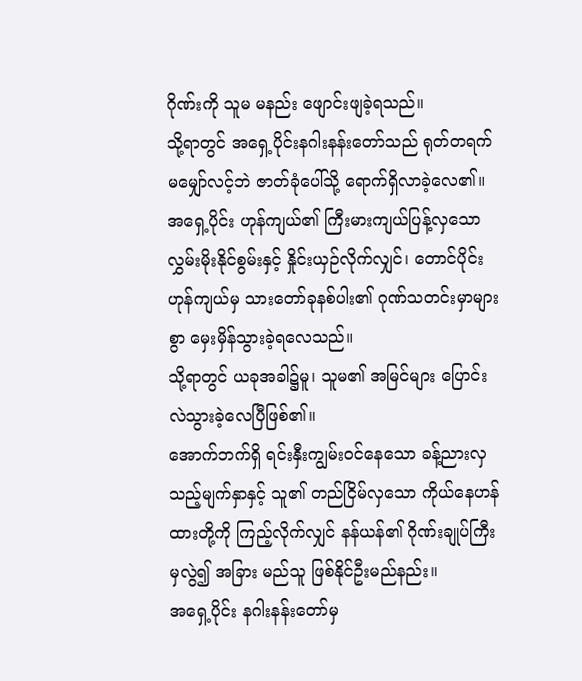ဂိုဏ်းကို သူမ မနည်း ဖျောင်းဖျခဲ့ရသည်။
သို့ရာတွင် အရှေ့ပိုင်းနဂါးနန်းတော်သည် ရုတ်တရက်မမျှော်လင့်ဘဲ ဇာတ်ခုံပေါ်သို့ ရောက်ရှိလာခဲ့လေ၏။
အရှေ့ပိုင်း ဟုန်ကျယ်၏ ကြီးမားကျယ်ပြန့်လှသော လွှမ်းမိုးနိုင်စွမ်းနှင့် နှိုင်းယှဉ်လိုက်လျှင်၊ တောင်ပိုင်းဟုန်ကျယ်မှ သားတော်ခုနစ်ပါး၏ ဂုဏ်သတင်းမှာများစွာ မှေးမှိန်သွားခဲ့ရလေသည်။
သို့ရာတွင် ယခုအခါ၌မူ၊ သူမ၏ အမြင်များ ပြောင်းလဲသွားခဲ့လေပြီဖြစ်၏။
အောက်ဘက်ရှိ ရင်းနှီးကျွမ်းဝင်နေသော ခန့်ညားလှသည့်မျက်နှာနှင့် သူ၏ တည်ငြိမ်လှသော ကိုယ်နေဟန်ထားတို့ကို ကြည့်လိုက်လျှင် နန်ယန်၏ ဂိုဏ်းချုပ်ကြီးမှလွဲ၍ အခြား မည်သူ ဖြစ်နိုင်ဦးမည်နည်း။
အရှေ့ပိုင်း နဂါးနန်းတော်မှ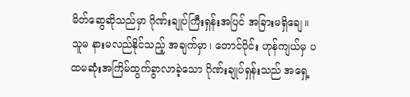မိတ်ဆွေဆိုသည်မှာ ဂိုဏ်းချုပ်ကြီးရှန်းအပြင် အခြားမရှိချေ။ သူမ နားမလည်နိုင်သည့် အချက်မှာ၊ တောင်ပိုင်း ဟုန်ကျယ်မှ ပထမဆုံးအကြိမ်ထွက်ခွာလာခဲ့သော ဂိုဏ်းချုပ်ရှန်းသည် အရှေ့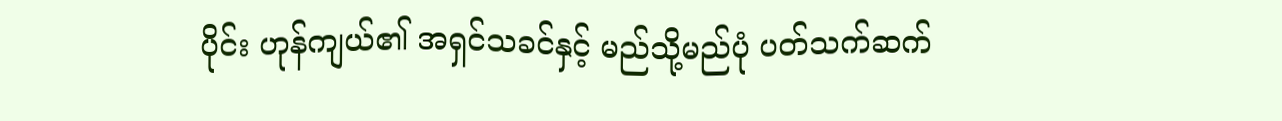ပိုင်း ဟုန်ကျယ်၏ အရှင်သခင်နှင့် မည်သို့မည်ပုံ ပတ်သက်ဆက်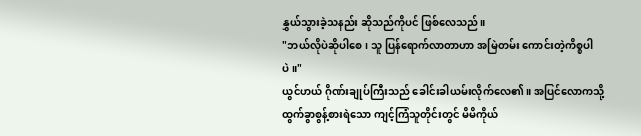နွှယ်သွားခဲ့သနည်း ဆိုသည်ကိုပင် ဖြစ်လေသည်။
"ဘယ်လိုပဲဆိုပါစေ၊ သူ ပြန်ရောက်လာတာဟာ အမြဲတမ်း ကောင်းတဲ့ကိစ္စပါပဲ။"
ယွင်ဟယ် ဂိုဏ်းချုပ်ကြီးသည် ခေါင်းခါယမ်းလိုက်လေ၏။ အပြင်လောကသို့ ထွက်ခွာစွန့်စားရဲသော ကျင့်ကြံသူတိုင်းတွင် မိမိကိုယ်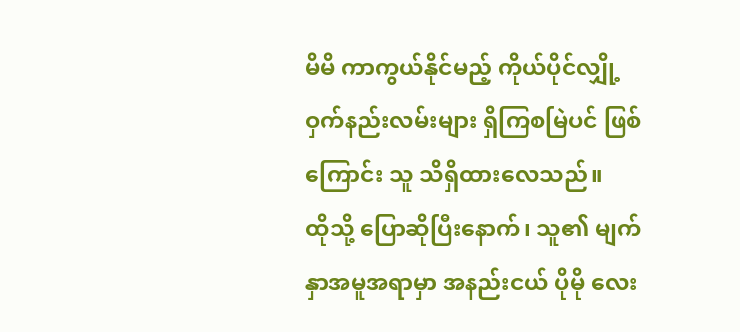မိမိ ကာကွယ်နိုင်မည့် ကိုယ်ပိုင်လျှို့ဝှက်နည်းလမ်းများ ရှိကြစမြဲပင် ဖြစ်ကြောင်း သူ သိရှိထားလေသည်။
ထိုသို့ ပြောဆိုပြီးနောက်၊ သူ၏ မျက်နှာအမူအရာမှာ အနည်းငယ် ပိုမို လေး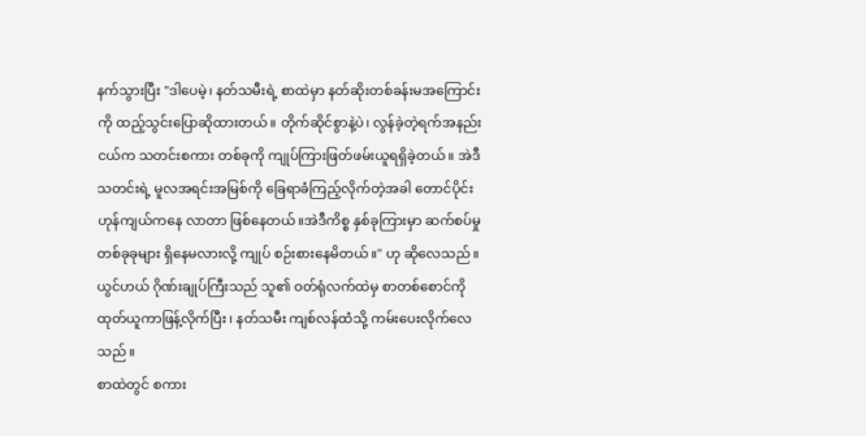နက်သွားပြီး "ဒါပေမဲ့၊ နတ်သမီးရဲ့ စာထဲမှာ နတ်ဆိုးတစ်ခန်းမအကြောင်းကို ထည့်သွင်းပြောဆိုထားတယ်။ တိုက်ဆိုင်စွာနဲ့ပဲ၊ လွန်ခဲ့တဲ့ရက်အနည်းငယ်က သတင်းစကား တစ်ခုကို ကျုပ်ကြားဖြတ်ဖမ်းယူရရှိခဲ့တယ်။ အဲဒီသတင်းရဲ့ မူလအရင်းအမြစ်ကို ခြေရာခံကြည့်လိုက်တဲ့အခါ တောင်ပိုင်း ဟုန်ကျယ်ကနေ လာတာ ဖြစ်နေတယ်။အဲဒီကိစ္စ နှစ်ခုကြားမှာ ဆက်စပ်မှု တစ်ခုခုများ ရှိနေမလားလို့ ကျုပ် စဉ်းစားနေမိတယ်။" ဟု ဆိုလေသည်။
ယွင်ဟယ် ဂိုဏ်းချုပ်ကြီးသည် သူ၏ ဝတ်ရုံလက်ထဲမှ စာတစ်စောင်ကို ထုတ်ယူကာဖြန့်လိုက်ပြီး၊ နတ်သမီး ကျစ်လန်ထံသို့ ကမ်းပေးလိုက်လေသည်။
စာထဲတွင် စကား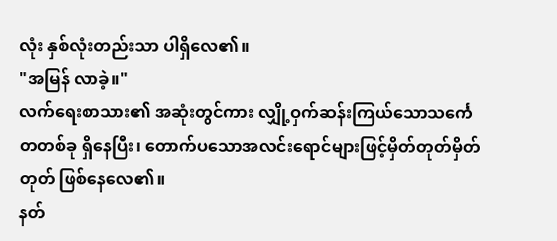လုံး နှစ်လုံးတည်းသာ ပါရှိလေ၏။
"အမြန် လာခဲ့။"
လက်ရေးစာသား၏ အဆုံးတွင်ကား လျှို့ဝှက်ဆန်းကြယ်သောသင်္ကေတတစ်ခု ရှိနေပြီး၊ တောက်ပသောအလင်းရောင်များဖြင့်မှိတ်တုတ်မှိတ်တုတ် ဖြစ်နေလေ၏။
နတ်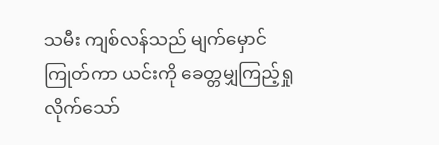သမီး ကျစ်လန်သည် မျက်မှောင်ကြုတ်ကာ ယင်းကို ခေတ္တမျှကြည့်ရှုလိုက်သော်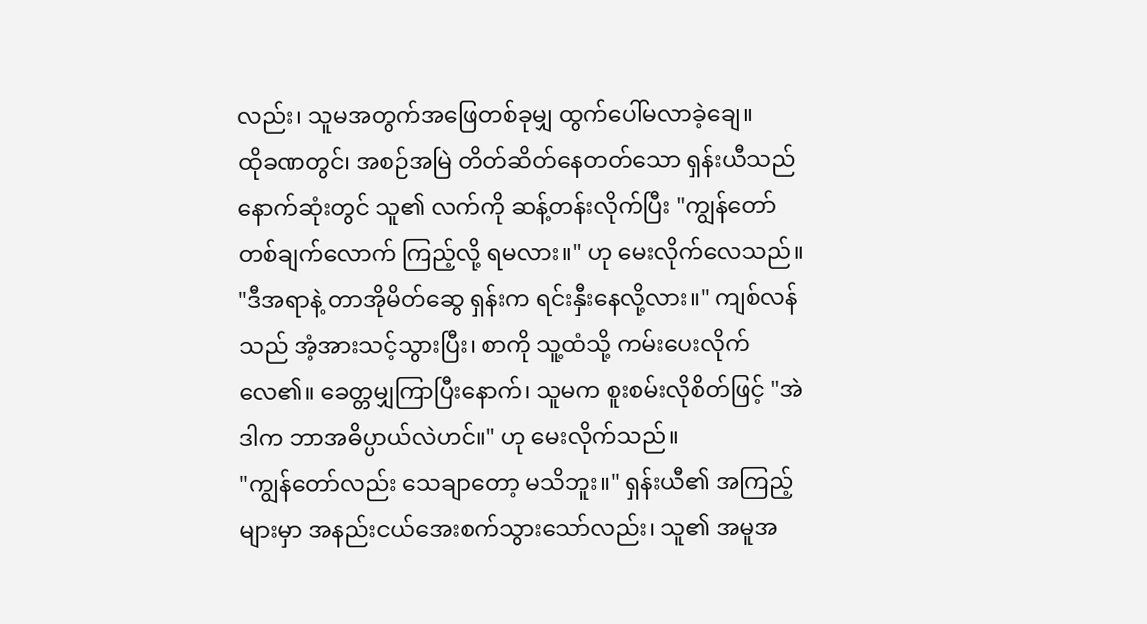လည်း၊ သူမအတွက်အဖြေတစ်ခုမျှ ထွက်ပေါ်မလာခဲ့ချေ။
ထိုခဏတွင်၊ အစဉ်အမြဲ တိတ်ဆိတ်နေတတ်သော ရှန်းယီသည် နောက်ဆုံးတွင် သူ၏ လက်ကို ဆန့်တန်းလိုက်ပြီး "ကျွန်တော် တစ်ချက်လောက် ကြည့်လို့ ရမလား။" ဟု မေးလိုက်လေသည်။
"ဒီအရာနဲ့ တာအိုမိတ်ဆွေ ရှန်းက ရင်းနှီးနေလို့လား။" ကျစ်လန်သည် အံ့အားသင့်သွားပြီး၊ စာကို သူ့ထံသို့ ကမ်းပေးလိုက်လေ၏။ ခေတ္တမျှကြာပြီးနောက်၊ သူမက စူးစမ်းလိုစိတ်ဖြင့် "အဲဒါက ဘာအဓိပ္ပာယ်လဲဟင်။" ဟု မေးလိုက်သည်။
"ကျွန်တော်လည်း သေချာတော့ မသိဘူး။" ရှန်းယီ၏ အကြည့်များမှာ အနည်းငယ်အေးစက်သွားသော်လည်း၊ သူ၏ အမူအ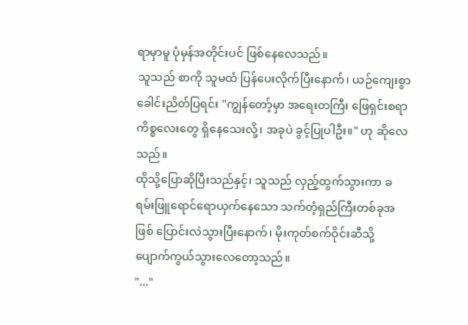ရာမှာမူ ပုံမှန်အတိုင်းပင် ဖြစ်နေလေသည်။
သူသည် စာကို သူမထံ ပြန်ပေးလိုက်ပြီးနောက်၊ ယဉ်ကျေးစွာ ခေါင်းညိတ်ပြရင်း "ကျွန်တော့်မှာ အရေးတကြီး ဖြေရှင်းစရာ ကိစ္စလေးတွေ ရှိနေသေးလို့၊ အခုပဲ ခွင့်ပြုပါဦး။" ဟု ဆိုလေသည်။
ထိုသို့ပြောဆိုပြီးသည်နှင့်၊ သူသည် လှည့်ထွက်သွားကာ ခရမ်းဖြူရောင်ရောယှက်နေသော သက်တံ့ရှည်ကြီးတစ်ခုအဖြစ် ပြောင်းလဲသွားပြီးနောက်၊ မိုးကုတ်စက်ဝိုင်းဆီသို့ ပျောက်ကွယ်သွားလေတော့သည်။
"..."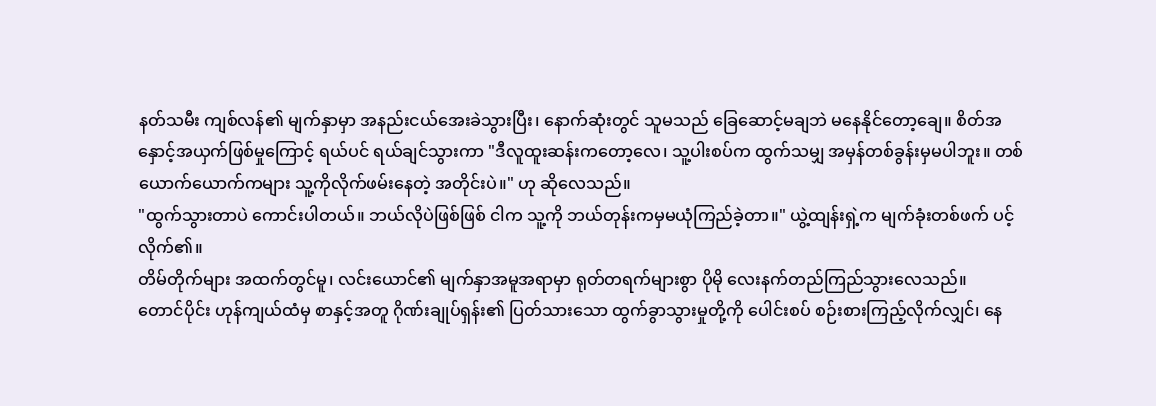နတ်သမီး ကျစ်လန်၏ မျက်နှာမှာ အနည်းငယ်အေးခဲသွားပြီး၊ နောက်ဆုံးတွင် သူမသည် ခြေဆောင့်မချဘဲ မနေနိုင်တော့ချေ။ စိတ်အနှောင့်အယှက်ဖြစ်မှုကြောင့် ရယ်ပင် ရယ်ချင်သွားကာ "ဒီလူထူးဆန်းကတော့လေ၊ သူ့ပါးစပ်က ထွက်သမျှ အမှန်တစ်ခွန်းမှမပါဘူး။ တစ်ယောက်ယောက်ကများ သူ့ကိုလိုက်ဖမ်းနေတဲ့ အတိုင်းပဲ။" ဟု ဆိုလေသည်။
"ထွက်သွားတာပဲ ကောင်းပါတယ်။ ဘယ်လိုပဲဖြစ်ဖြစ် ငါက သူ့ကို ဘယ်တုန်းကမှမယုံကြည်ခဲ့တာ။" ယွဲ့ထျန်းရှဲ့က မျက်ခုံးတစ်ဖက် ပင့်လိုက်၏။
တိမ်တိုက်များ အထက်တွင်မူ၊ လင်းယောင်၏ မျက်နှာအမူအရာမှာ ရုတ်တရက်များစွာ ပိုမို လေးနက်တည်ကြည်သွားလေသည်။
တောင်ပိုင်း ဟုန်ကျယ်ထံမှ စာနှင့်အတူ ဂိုဏ်းချုပ်ရှန်း၏ ပြတ်သားသော ထွက်ခွာသွားမှုတို့ကို ပေါင်းစပ် စဉ်းစားကြည့်လိုက်လျှင်၊ နေ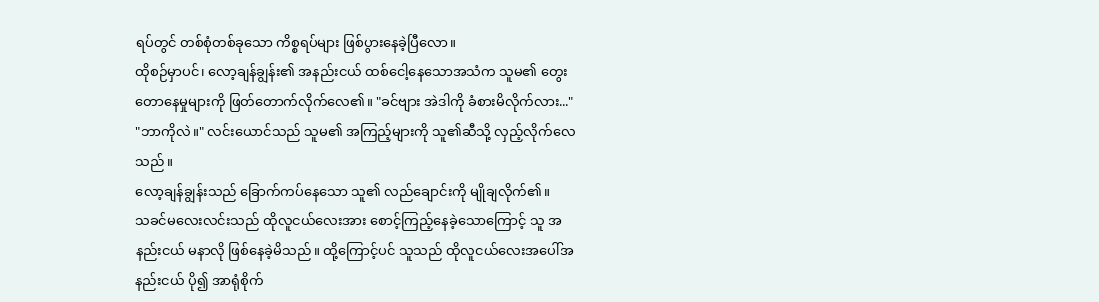ရပ်တွင် တစ်စုံတစ်ခုသော ကိစ္စရပ်များ ဖြစ်ပွားနေခဲ့ပြီလော။
ထိုစဉ်မှာပင်၊ လော့ချန်ချွန်း၏ အနည်းငယ် ထစ်ငေါ့နေသောအသံက သူမ၏ တွေးတောနေမှုများကို ဖြတ်တောက်လိုက်လေ၏။ "ခင်ဗျား အဲဒါကို ခံစားမိလိုက်လား..."
"ဘာကိုလဲ။" လင်းယောင်သည် သူမ၏ အကြည့်များကို သူ၏ဆီသို့ လှည့်လိုက်လေသည်။
လော့ချန်ချွန်းသည် ခြောက်ကပ်နေသော သူ၏ လည်ချောင်းကို မျိုချလိုက်၏။
သခင်မလေးလင်းသည် ထိုလူငယ်လေးအား စောင့်ကြည့်နေခဲ့သောကြောင့် သူ အနည်းငယ် မနာလို ဖြစ်နေခဲ့မိသည်။ ထို့ကြောင့်ပင် သူသည် ထိုလူငယ်လေးအပေါ်အနည်းငယ် ပို၍ အာရုံစိုက်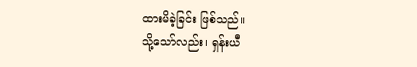ထားမိခဲ့ခြင်း ဖြစ်သည်။
သို့သော်လည်း၊ ရှန်းယီ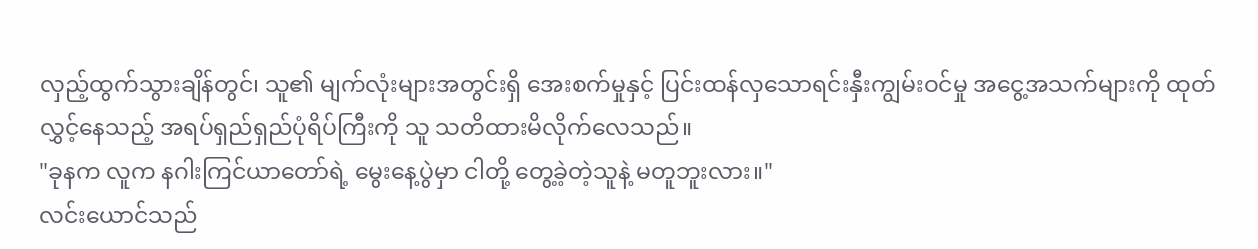လှည့်ထွက်သွားချိန်တွင်၊ သူ၏ မျက်လုံးများအတွင်းရှိ အေးစက်မှုနှင့် ပြင်းထန်လှသောရင်းနှီးကျွမ်းဝင်မှု အငွေ့အသက်များကို ထုတ်လွှင့်နေသည့် အရပ်ရှည်ရှည်ပုံရိပ်ကြီးကို သူ သတိထားမိလိုက်လေသည်။
"ခုနက လူက နဂါးကြင်ယာတော်ရဲ့ မွေးနေ့ပွဲမှာ ငါတို့ တွေ့ခဲ့တဲ့သူနဲ့ မတူဘူးလား။"
လင်းယောင်သည်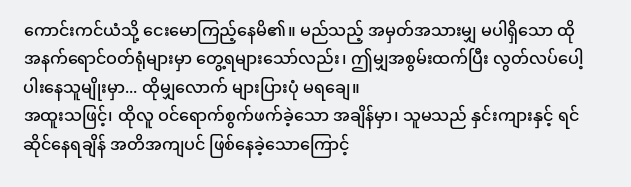ကောင်းကင်ယံသို့ ငေးမောကြည့်နေမိ၏။ မည်သည့် အမှတ်အသားမျှ မပါရှိသော ထိုအနက်ရောင်ဝတ်ရုံများမှာ တွေ့ရများသော်လည်း၊ ဤမျှအစွမ်းထက်ပြီး လွတ်လပ်ပေါ့ပါးနေသူမျိုးမှာ... ထိုမျှလောက် များပြားပုံ မရချေ။
အထူးသဖြင့်၊ ထိုလူ ဝင်ရောက်စွက်ဖက်ခဲ့သော အချိန်မှာ၊ သူမသည် နှင်းကျားနှင့် ရင်ဆိုင်နေရချိန် အတိအကျပင် ဖြစ်နေခဲ့သောကြောင့်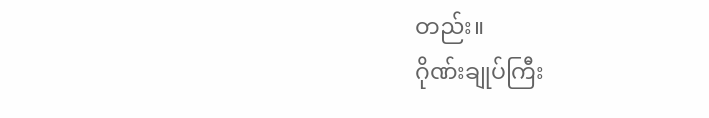တည်း။
ဂိုဏ်းချုပ်ကြီး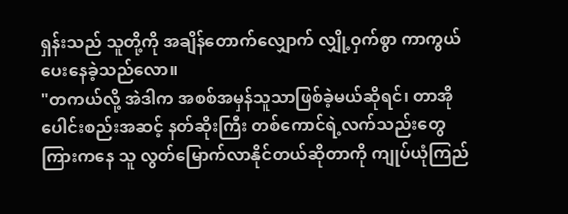ရှန်းသည် သူတို့ကို အချိန်တောက်လျှောက် လျှို့ဝှက်စွာ ကာကွယ်ပေးနေခဲ့သည်လော။
"တကယ်လို့ အဲဒါက အစစ်အမှန်သူသာဖြစ်ခဲ့မယ်ဆိုရင်၊ တာအိုပေါင်းစည်းအဆင့် နတ်ဆိုးကြီး တစ်ကောင်ရဲ့လက်သည်းတွေကြားကနေ သူ လွတ်မြောက်လာနိုင်တယ်ဆိုတာကို ကျုပ်ယုံကြည်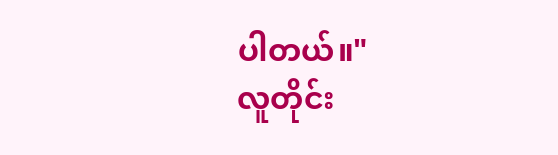ပါတယ်။"
လူတိုင်း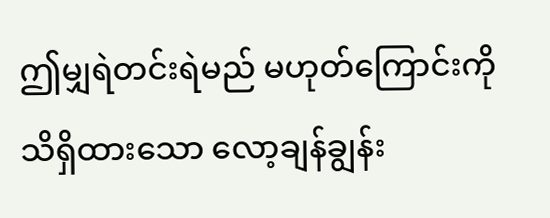ဤမျှရဲတင်းရဲမည် မဟုတ်ကြောင်းကို သိရှိထားသော လော့ချန်ချွန်း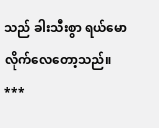သည် ခါးသီးစွာ ရယ်မောလိုက်လေတော့သည်။
***